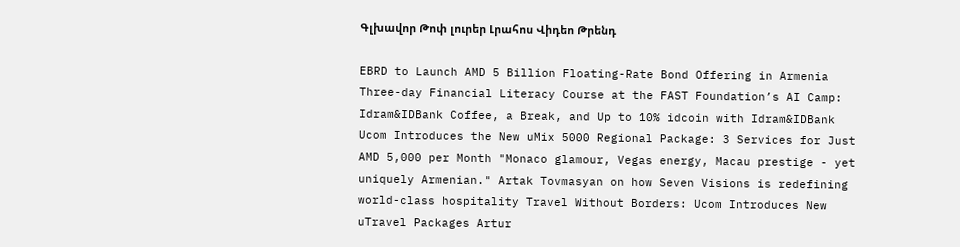Գլխավոր Թոփ լուրեր Լրահոս Վիդեո Թրենդ

EBRD to Launch AMD 5 Billion Floating-Rate Bond Offering in Armenia Three-day Financial Literacy Course at the FAST Foundation’s AI Camp: Idram&IDBank Coffee, a Break, and Up to 10% idcoin with Idram&IDBank Ucom Introduces the New uMix 5000 Regional Package: 3 Services for Just AMD 5,000 per Month "Monaco glamour, Vegas energy, Macau prestige - yet uniquely Armenian." Artak Tovmasyan on how Seven Visions is redefining world-class hospitality Travel Without Borders: Ucom Introduces New uTravel Packages Artur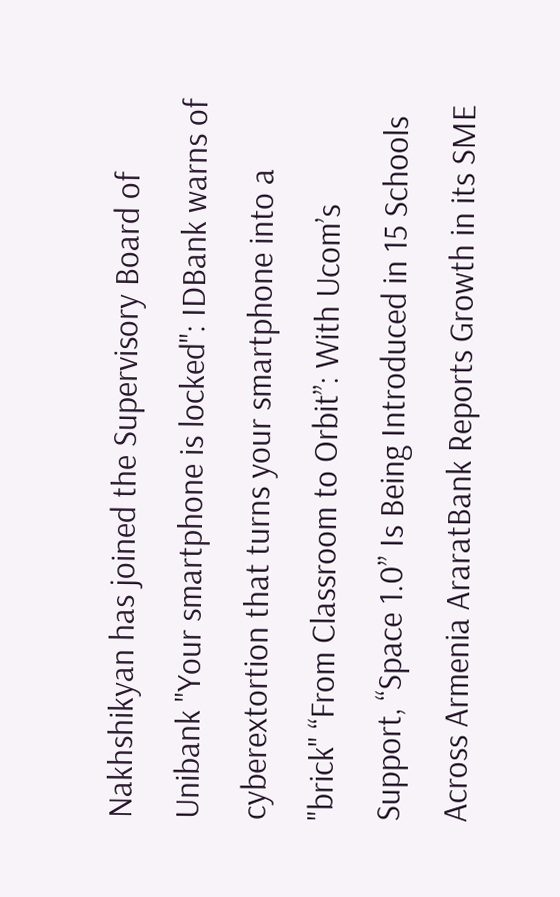Nakhshikyan has joined the Supervisory Board of Unibank "Your smartphone is locked": IDBank warns of cyberextortion that turns your smartphone into a "brick" “From Classroom to Orbit”: With Ucom’s Support, “Space 1.0” Is Being Introduced in 15 Schools Across Armenia AraratBank Reports Growth in its SME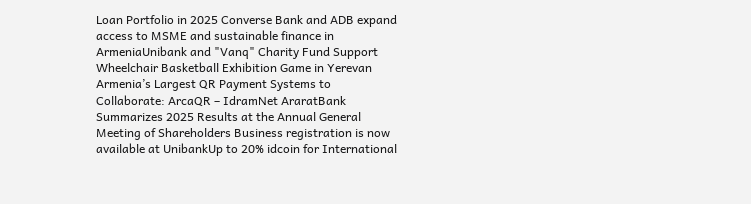Loan Portfolio in 2025 Converse Bank and ADB expand access to MSME and sustainable finance in ArmeniaUnibank and "Vanq" Charity Fund Support Wheelchair Basketball Exhibition Game in Yerevan Armenia’s Largest QR Payment Systems to Collaborate: ArcaQR – IdramNet AraratBank Summarizes 2025 Results at the Annual General Meeting of Shareholders Business registration is now available at UnibankUp to 20% idcoin for International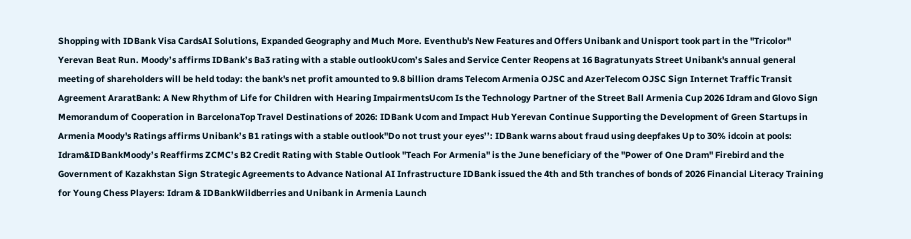Shopping with IDBank Visa CardsAI Solutions, Expanded Geography and Much More. Eventhub's New Features and Offers Unibank and Unisport took part in the "Tricolor" Yerevan Beat Run. Moody’s affirms IDBank’s Ba3 rating with a stable outlookUcom’s Sales and Service Center Reopens at 16 Bagratunyats Street Unibank's annual general meeting of shareholders will be held today: the bank's net profit amounted to 9.8 billion drams Telecom Armenia OJSC and AzerTelecom OJSC Sign Internet Traffic Transit Agreement AraratBank: A New Rhythm of Life for Children with Hearing ImpairmentsUcom Is the Technology Partner of the Street Ball Armenia Cup 2026 Idram and Glovo Sign Memorandum of Cooperation in BarcelonaTop Travel Destinations of 2026: IDBank Ucom and Impact Hub Yerevan Continue Supporting the Development of Green Startups in Armenia Moody's Ratings affirms Unibank’s B1 ratings with a stable outlook''Do not trust your eyes’’: IDBank warns about fraud using deepfakes Up to 30% idcoin at pools: Idram&IDBankMoody’s Reaffirms ZCMC’s B2 Credit Rating with Stable Outlook ''Teach For Armenia'' is the June beneficiary of the ''Power of One Dram'' Firebird and the Government of Kazakhstan Sign Strategic Agreements to Advance National AI Infrastructure IDBank issued the 4th and 5th tranches of bonds of 2026 Financial Literacy Training for Young Chess Players: Idram & IDBankWildberries and Unibank in Armenia Launch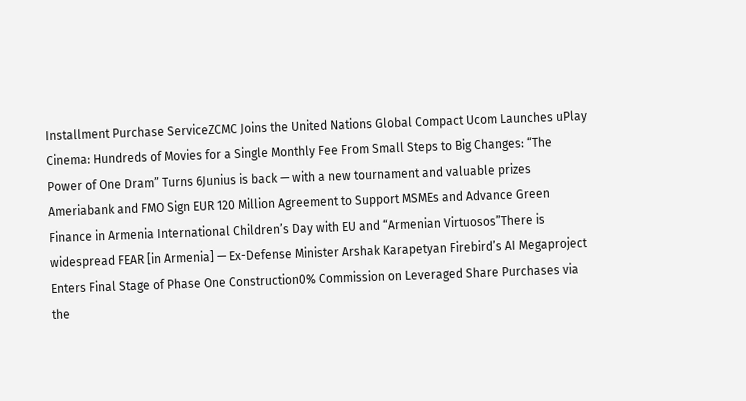Installment Purchase ServiceZCMC Joins the United Nations Global Compact Ucom Launches uPlay Cinema: Hundreds of Movies for a Single Monthly Fee From Small Steps to Big Changes: “The Power of One Dram” Turns 6Junius is back — with a new tournament and valuable prizes Ameriabank and FMO Sign EUR 120 Million Agreement to Support MSMEs and Advance Green Finance in Armenia International Children’s Day with EU and “Armenian Virtuosos”There is widespread FEAR [in Armenia] — Ex-Defense Minister Arshak Karapetyan Firebird’s AI Megaproject Enters Final Stage of Phase One Construction0% Commission on Leveraged Share Purchases via the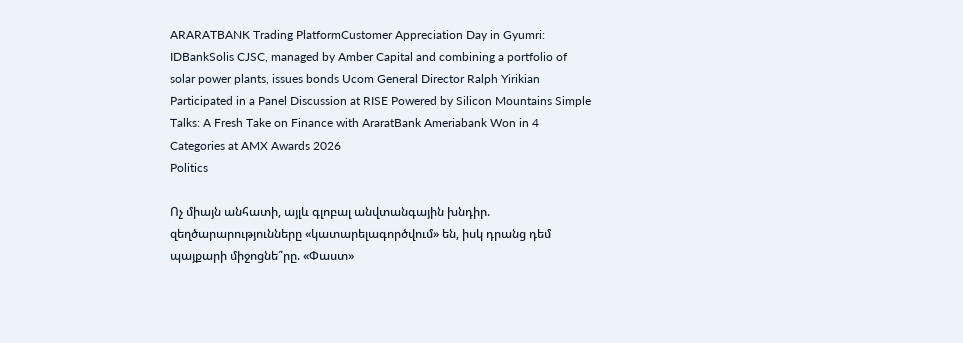ARARATBANK Trading PlatformCustomer Appreciation Day in Gyumri: IDBankSolis CJSC, managed by Amber Capital and combining a portfolio of solar power plants, issues bonds Ucom General Director Ralph Yirikian Participated in a Panel Discussion at RISE Powered by Silicon Mountains Simple Talks: A Fresh Take on Finance with AraratBank Ameriabank Won in 4 Categories at AMX Awards 2026
Politics

Ոչ միայն անհատի, այլև գլոբալ անվտանգային խնդիր. զեղծարարությունները «կատարելագործվում» են, իսկ դրանց դեմ պայքարի միջոցնե՞րը. «Փաստ»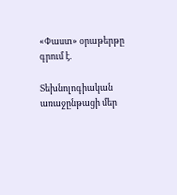«Փաստ» օրաթերթը գրում է.

Տեխնոլոգիական առաջընթացի մեր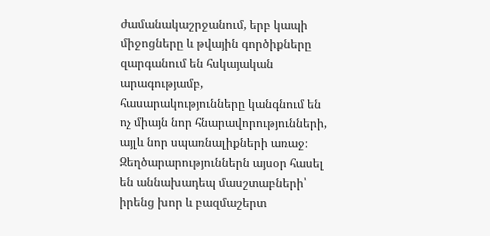ժամանակաշրջանում, երբ կապի միջոցները և թվային գործիքները զարգանում են հսկայական արագությամբ, հասարակությունները կանգնում են ոչ միայն նոր հնարավորությունների, այլև նոր սպառնալիքների առաջ։ Զեղծարարություններն այսօր հասել են աննախադեպ մասշտաբների՝ իրենց խոր և բազմաշերտ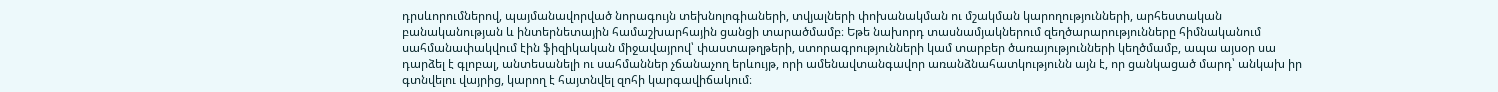դրսևորումներով, պայմանավորված նորագույն տեխնոլոգիաների, տվյալների փոխանակման ու մշակման կարողությունների, արհեստական բանականության և ինտերնետային համաշխարհային ցանցի տարածմամբ։ Եթե նախորդ տասնամյակներում զեղծարարությունները հիմնականում սահմանափակվում էին ֆիզիկական միջավայրով՝ փաստաթղթերի, ստորագրությունների կամ տարբեր ծառայությունների կեղծմամբ, ապա այսօր սա դարձել է գլոբալ, անտեսանելի ու սահմաններ չճանաչող երևույթ, որի ամենավտանգավոր առանձնահատկությունն այն է, որ ցանկացած մարդ՝ անկախ իր գտնվելու վայրից, կարող է հայտնվել զոհի կարգավիճակում։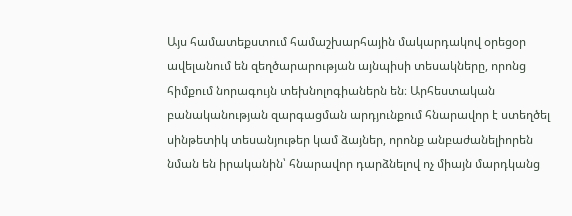Այս համատեքստում համաշխարհային մակարդակով օրեցօր ավելանում են զեղծարարության այնպիսի տեսակները, որոնց հիմքում նորագույն տեխնոլոգիաներն են։ Արհեստական բանականության զարգացման արդյունքում հնարավոր է ստեղծել սինթետիկ տեսանյութեր կամ ձայներ, որոնք անբաժանելիորեն նման են իրականին՝ հնարավոր դարձնելով ոչ միայն մարդկանց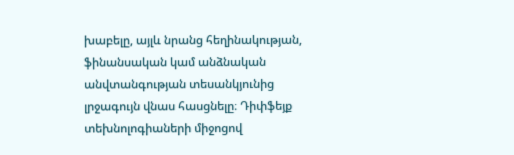խաբելը, այլև նրանց հեղինակության, ֆինանսական կամ անձնական անվտանգության տեսանկյունից լրջագույն վնաս հասցնելը։ Դիփֆեյք տեխնոլոգիաների միջոցով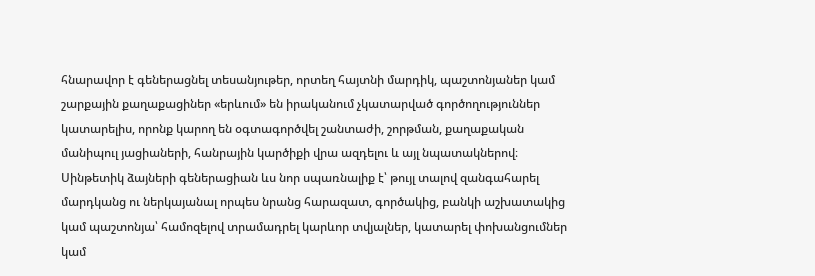հնարավոր է գեներացնել տեսանյութեր, որտեղ հայտնի մարդիկ, պաշտոնյաներ կամ շարքային քաղաքացիներ «երևում» են իրականում չկատարված գործողություններ կատարելիս, որոնք կարող են օգտագործվել շանտաժի, շորթման, քաղաքական մանիպուլ յացիաների, հանրային կարծիքի վրա ազդելու և այլ նպատակներով։ Սինթետիկ ձայների գեներացիան ևս նոր սպառնալիք է՝ թույլ տալով զանգահարել մարդկանց ու ներկայանալ որպես նրանց հարազատ, գործակից, բանկի աշխատակից կամ պաշտոնյա՝ համոզելով տրամադրել կարևոր տվյալներ, կատարել փոխանցումներ կամ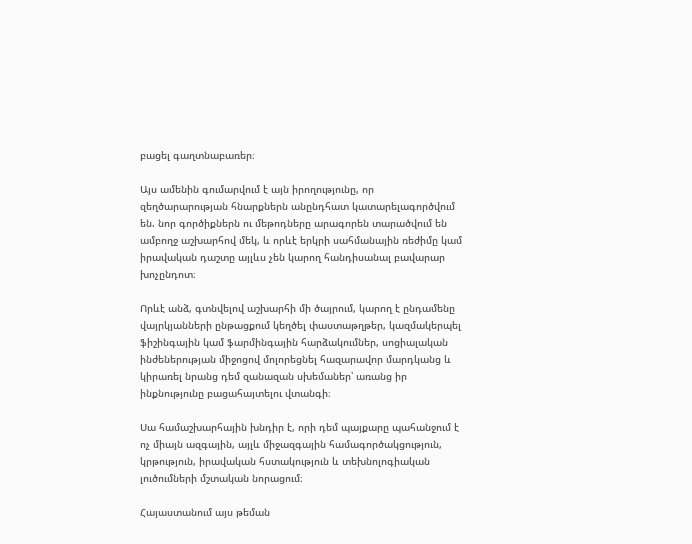բացել գաղտնաբառեր։

Այս ամենին գումարվում է այն իրողությունը, որ զեղծարարության հնարքներն անընդհատ կատարելագործվում են. նոր գործիքներն ու մեթոդները արագորեն տարածվում են ամբողջ աշխարհով մեկ, և որևէ երկրի սահմանային ռեժիմը կամ իրավական դաշտը այլևս չեն կարող հանդիսանալ բավարար խոչընդոտ։

Որևէ անձ, գտնվելով աշխարհի մի ծայրում, կարող է ընդամենը վայրկյանների ընթացքում կեղծել փաստաթղթեր, կազմակերպել ֆիշինգային կամ ֆարմինգային հարձակումներ, սոցիալական ինժեներության միջոցով մոլորեցնել հազարավոր մարդկանց և կիրառել նրանց դեմ զանազան սխեմաներ՝ առանց իր ինքնությունը բացահայտելու վտանգի։

Սա համաշխարհային խնդիր է, որի դեմ պայքարը պահանջում է ոչ միայն ազգային, այլև միջազգային համագործակցություն, կրթություն, իրավական հստակություն և տեխնոլոգիական լուծումների մշտական նորացում։

Հայաստանում այս թեման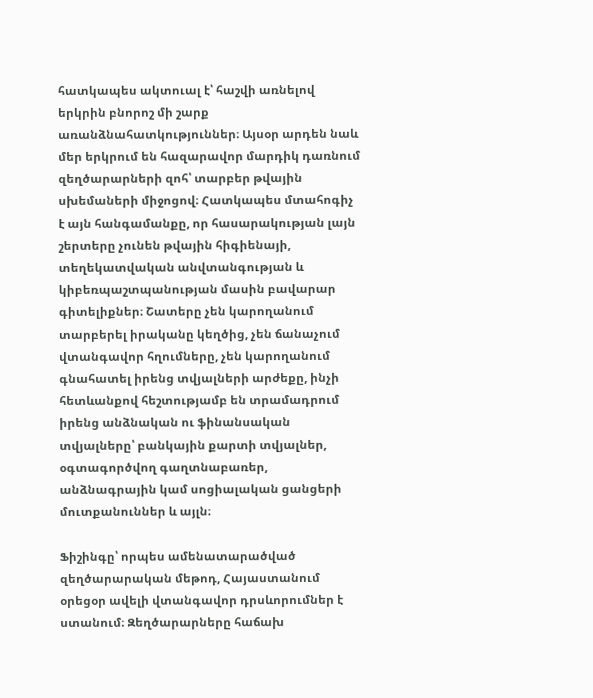հատկապես ակտուալ է՝ հաշվի առնելով երկրին բնորոշ մի շարք առանձնահատկություններ։ Այսօր արդեն նաև մեր երկրում են հազարավոր մարդիկ դառնում զեղծարարների զոհ՝ տարբեր թվային սխեմաների միջոցով։ Հատկապես մտահոգիչ է այն հանգամանքը, որ հասարակության լայն շերտերը չունեն թվային հիգիենայի, տեղեկատվական անվտանգության և կիբեռպաշտպանության մասին բավարար գիտելիքներ։ Շատերը չեն կարողանում տարբերել իրականը կեղծից, չեն ճանաչում վտանգավոր հղումները, չեն կարողանում գնահատել իրենց տվյալների արժեքը, ինչի հետևանքով հեշտությամբ են տրամադրում իրենց անձնական ու ֆինանսական տվյալները՝ բանկային քարտի տվյալներ, օգտագործվող գաղտնաբառեր, անձնագրային կամ սոցիալական ցանցերի մուտքանուններ և այլն։

Ֆիշինգը՝ որպես ամենատարածված զեղծարարական մեթոդ, Հայաստանում օրեցօր ավելի վտանգավոր դրսևորումներ է ստանում։ Զեղծարարները հաճախ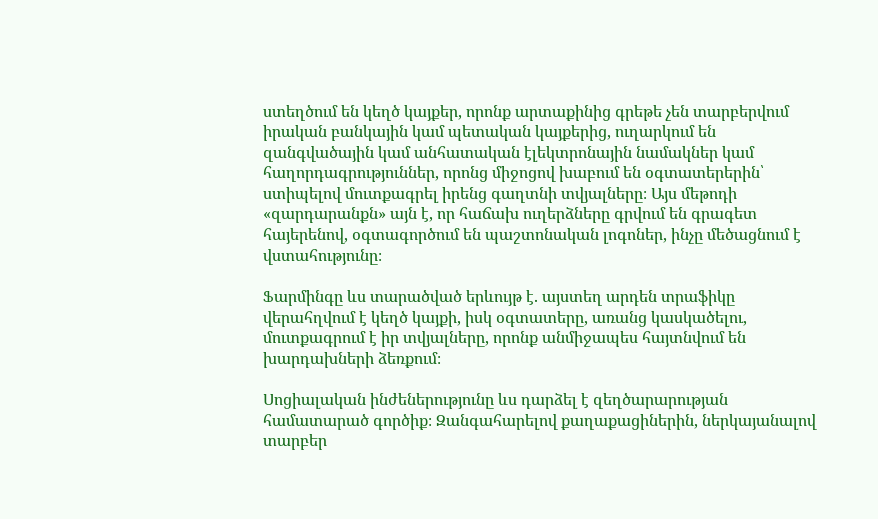ստեղծում են կեղծ կայքեր, որոնք արտաքինից գրեթե չեն տարբերվում իրական բանկային կամ պետական կայքերից, ուղարկում են զանգվածային կամ անհատական էլեկտրոնային նամակներ կամ հաղորդագրություններ, որոնց միջոցով խաբում են օգտատերերին՝ ստիպելով մուտքագրել իրենց գաղտնի տվյալները։ Այս մեթոդի «զարդարանքն» այն է, որ հաճախ ուղերձները գրվում են գրագետ հայերենով, օգտագործում են պաշտոնական լոգոներ, ինչը մեծացնում է վստահությունը։

Ֆարմինգը ևս տարածված երևույթ է. այստեղ արդեն տրաֆիկը վերահղվում է կեղծ կայքի, իսկ օգտատերը, առանց կասկածելու, մուտքագրում է իր տվյալները, որոնք անմիջապես հայտնվում են խարդախների ձեռքում։

Սոցիալական ինժեներությունը ևս դարձել է զեղծարարության համատարած գործիք։ Զանգահարելով քաղաքացիներին, ներկայանալով տարբեր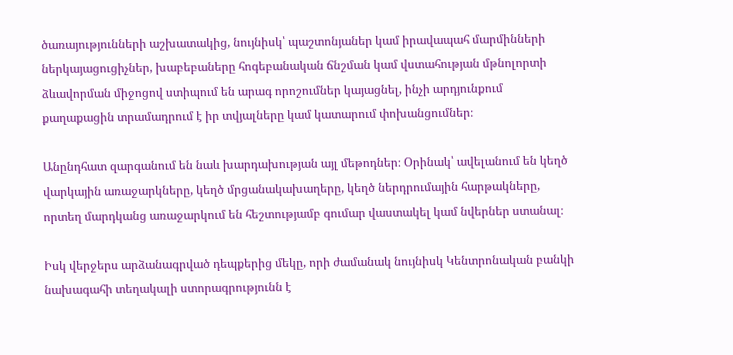ծառայությունների աշխատակից, նույնիսկ՝ պաշտոնյաներ կամ իրավապահ մարմինների ներկայացուցիչներ, խաբեբաները հոգեբանական ճնշման կամ վստահության մթնոլորտի ձևավորման միջոցով ստիպում են արագ որոշումներ կայացնել, ինչի արդյունքում քաղաքացին տրամադրում է իր տվյալները կամ կատարում փոխանցումներ։

Անընդհատ զարգանում են նաև խարդախության այլ մեթոդներ։ Օրինակ՝ ավելանում են կեղծ վարկային առաջարկները, կեղծ մրցանակախաղերը, կեղծ ներդրումային հարթակները, որտեղ մարդկանց առաջարկում են հեշտությամբ գումար վաստակել կամ նվերներ ստանալ։

Իսկ վերջերս արձանագրված դեպքերից մեկը, որի ժամանակ նույնիսկ Կենտրոնական բանկի նախագահի տեղակալի ստորագրությունն է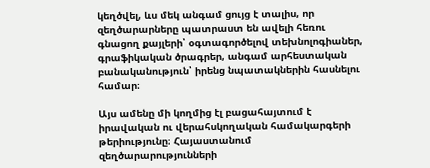կեղծվել, ևս մեկ անգամ ցույց է տալիս, որ զեղծարարները պատրաստ են ավելի հեռու գնացող քայլերի՝ օգտագործելով տեխնոլոգիաներ, գրաֆիկական ծրագրեր, անգամ արհեստական բանականություն՝ իրենց նպատակներին հասնելու համար։

Այս ամենը մի կողմից էլ բացահայտում է իրավական ու վերահսկողական համակարգերի թերիությունը։ Հայաստանում զեղծարարությունների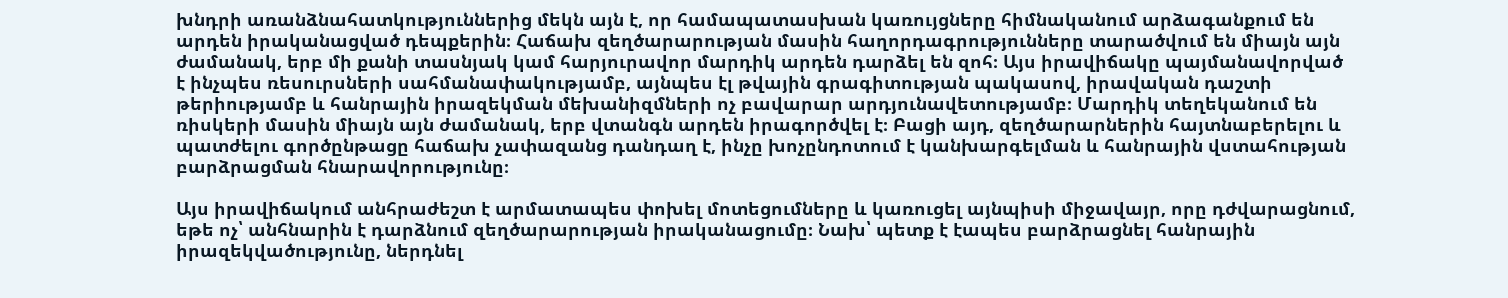խնդրի առանձնահատկություններից մեկն այն է, որ համապատասխան կառույցները հիմնականում արձագանքում են արդեն իրականացված դեպքերին։ Հաճախ զեղծարարության մասին հաղորդագրությունները տարածվում են միայն այն ժամանակ, երբ մի քանի տասնյակ կամ հարյուրավոր մարդիկ արդեն դարձել են զոհ։ Այս իրավիճակը պայմանավորված է ինչպես ռեսուրսների սահմանափակությամբ, այնպես էլ թվային գրագիտության պակասով, իրավական դաշտի թերիությամբ և հանրային իրազեկման մեխանիզմների ոչ բավարար արդյունավետությամբ։ Մարդիկ տեղեկանում են ռիսկերի մասին միայն այն ժամանակ, երբ վտանգն արդեն իրագործվել է։ Բացի այդ, զեղծարարներին հայտնաբերելու և պատժելու գործընթացը հաճախ չափազանց դանդաղ է, ինչը խոչընդոտում է կանխարգելման և հանրային վստահության բարձրացման հնարավորությունը։

Այս իրավիճակում անհրաժեշտ է արմատապես փոխել մոտեցումները և կառուցել այնպիսի միջավայր, որը դժվարացնում, եթե ոչ՝ անհնարին է դարձնում զեղծարարության իրականացումը։ Նախ՝ պետք է էապես բարձրացնել հանրային իրազեկվածությունը, ներդնել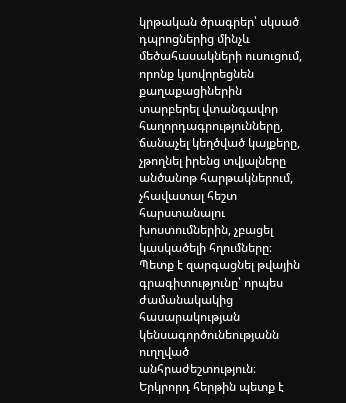կրթական ծրագրեր՝ սկսած դպրոցներից մինչև մեծահասակների ուսուցում, որոնք կսովորեցնեն քաղաքացիներին տարբերել վտանգավոր հաղորդագրությունները, ճանաչել կեղծված կայքերը, չթողնել իրենց տվյալները անծանոթ հարթակներում, չհավատալ հեշտ հարստանալու խոստումներին, չբացել կասկածելի հղումները։ Պետք է զարգացնել թվային գրագիտությունը՝ որպես ժամանակակից հասարակության կենսագործունեությանն ուղղված անհրաժեշտություն։ Երկրորդ հերթին պետք է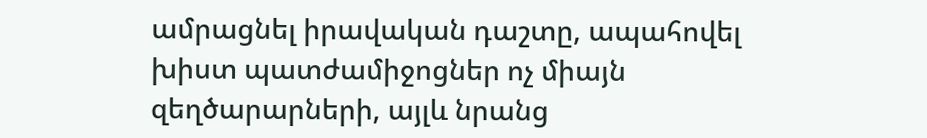ամրացնել իրավական դաշտը, ապահովել խիստ պատժամիջոցներ ոչ միայն զեղծարարների, այլև նրանց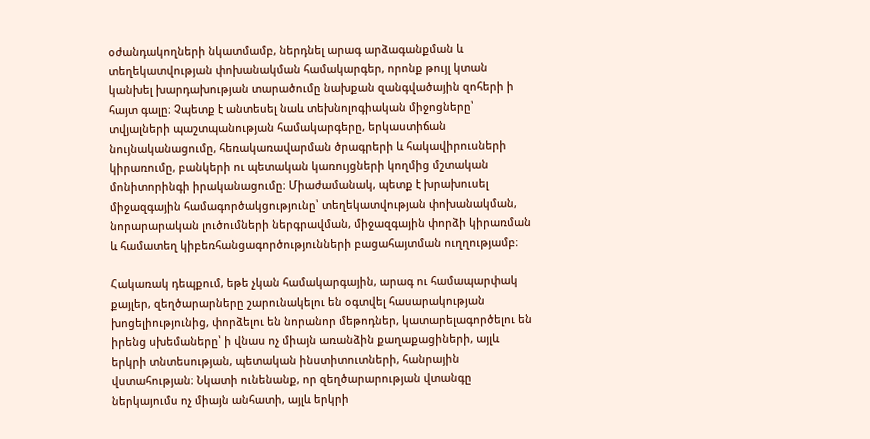օժանդակողների նկատմամբ, ներդնել արագ արձագանքման և տեղեկատվության փոխանակման համակարգեր, որոնք թույլ կտան կանխել խարդախության տարածումը նախքան զանգվածային զոհերի ի հայտ գալը։ Չպետք է անտեսել նաև տեխնոլոգիական միջոցները՝ տվյալների պաշտպանության համակարգերը, երկաստիճան նույնականացումը, հեռակառավարման ծրագրերի և հակավիրուսների կիրառումը, բանկերի ու պետական կառույցների կողմից մշտական մոնիտորինգի իրականացումը։ Միաժամանակ, պետք է խրախուսել միջազգային համագործակցությունը՝ տեղեկատվության փոխանակման, նորարարական լուծումների ներգրավման, միջազգային փորձի կիրառման և համատեղ կիբեռհանցագործությունների բացահայտման ուղղությամբ։

Հակառակ դեպքում, եթե չկան համակարգային, արագ ու համապարփակ քայլեր, զեղծարարները շարունակելու են օգտվել հասարակության խոցելիությունից, փորձելու են նորանոր մեթոդներ, կատարելագործելու են իրենց սխեմաները՝ ի վնաս ոչ միայն առանձին քաղաքացիների, այլև երկրի տնտեսության, պետական ինստիտուտների, հանրային վստահության։ Նկատի ունենանք, որ զեղծարարության վտանգը ներկայումս ոչ միայն անհատի, այլև երկրի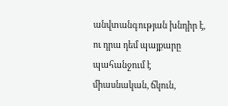անվտանգության խնդիր է, ու դրա դեմ պայքարը պահանջում է միասնական, ճկուն,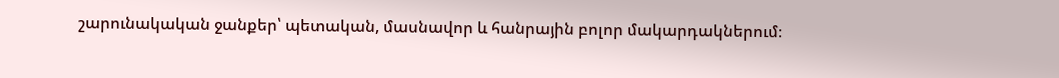շարունակական ջանքեր՝ պետական, մասնավոր և հանրային բոլոր մակարդակներում։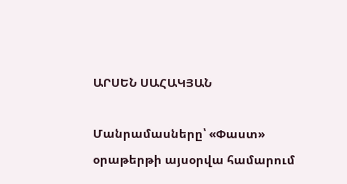ԱՐՍԵՆ ՍԱՀԱԿՅԱՆ

Մանրամասները՝ «Փաստ» օրաթերթի այսօրվա համարում